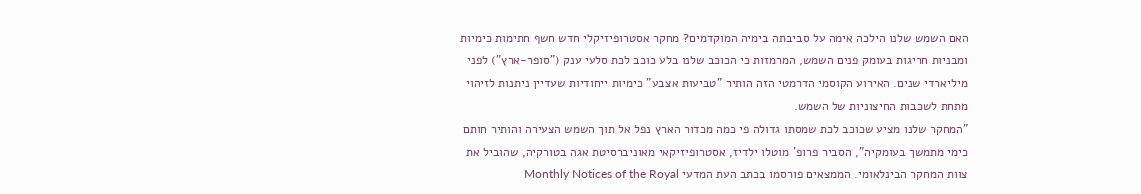האם השמש שלנו הילכה אימה על סביבתה בימיה המוקדמים? מחקר אסטרופיזיקלי חדש חשף חתימות כימיות ומבניות חריגות בעומק פנים השמש, המרמזות כי הכוכב שלנו בלע כוכב לכת סלעי ענק ("סופר-ארץ") לפני מיליארדי שנים. האירוע הקוסמי הדרמטי הזה הותיר "טביעות אצבע" כימיות ייחודיות שעדיין ניתנות לזיהוי מתחת לשכבות החיצוניות של השמש.
"המחקר שלנו מציע שכוכב לכת שמסתו גדולה פי כמה מכדור הארץ נפל אל תוך השמש הצעירה והותיר חותם כימי מתמשך בעומקיה", הסביר פרופ' מוטלו ילדיז, אסטרופיזיקאי מאוניברסיטת אגה בטורקיה, שהוביל את צוות המחקר הבינלאומי. הממצאים פורסמו בכתב העת המדעי Monthly Notices of the Royal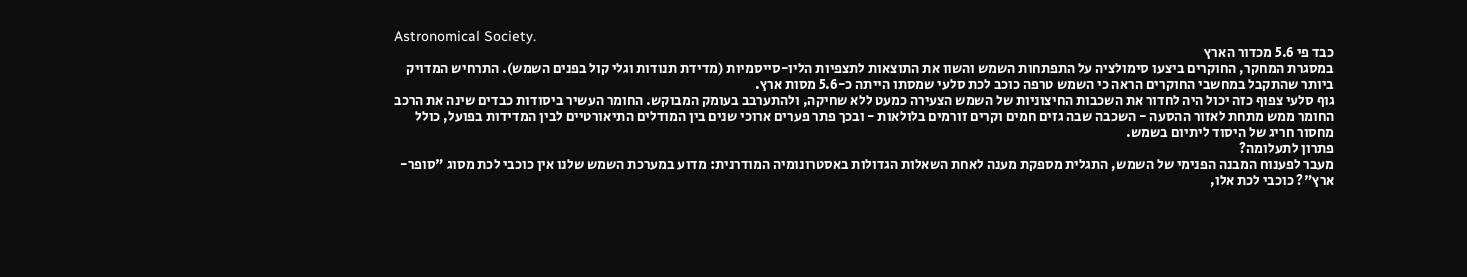Astronomical Society.
כבד פי 5.6 מכדור הארץ
במסגרת המחקר, החוקרים ביצעו סימולציה על התפתחות השמש והשוו את התוצאות לתצפיות הליו-סייסמיות (מדידת תנודות וגלי קול בפנים השמש). התרחיש המדויק ביותר שהתקבל במחשבי החוקרים הראה כי השמש טרפה כוכב לכת סלעי שמסתו הייתה כ-5.6 מסות ארץ.
גוף סלעי צפוף כזה יכול היה לחדור את השכבות החיצוניות של השמש הצעירה כמעט ללא שחיקה, ולהתערבב בעומק המבוקש. החומר העשיר ביסודות כבדים שינה את הרכב החומר ממש מתחת לאזור ההסעה - השכבה שבה גזים חמים וקרים זורמים בלולאות - ובכך פתר פערים ארוכי שנים בין המודלים התיאורטיים לבין המדידות בפועל, כולל מחסור חריג של היסוד ליתיום בשמש.
פתרון לתעלומה?
מעבר לפענוח המבנה הפנימי של השמש, התגלית מספקת מענה לאחת השאלות הגדולות באסטרונומיה המודרנית: מדוע במערכת השמש שלנו אין כוכבי לכת מסוג "סופר-ארץ"? כוכבי לכת אלו,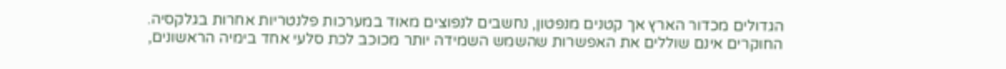הגדולים מכדור הארץ אך קטנים מנפטון, נחשבים לנפוצים מאוד במערכות פלנטריות אחרות בגלקסיה.
החוקרים אינם שוללים את האפשרות שהשמש השמידה יותר מכוכב לכת סלעי אחד בימיה הראשונים,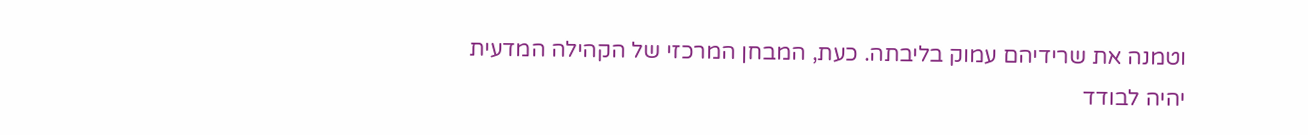וטמנה את שרידיהם עמוק בליבתה. כעת, המבחן המרכזי של הקהילה המדעית יהיה לבודד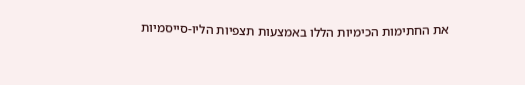את החתימות הכימיות הללו באמצעות תצפיות הליו-סייסמיות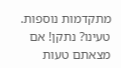מתקדמות נוספות.
טעינו? נתקן! אם מצאתם טעות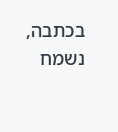בכתבה, נשמח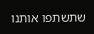שתשתפו אותנו